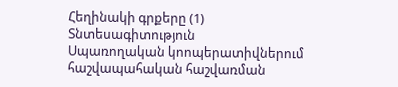Հեղինակի գրքերը (1)
Տնտեսագիտություն
Սպառողական կոոպերատիվներում հաշվապահական հաշվառման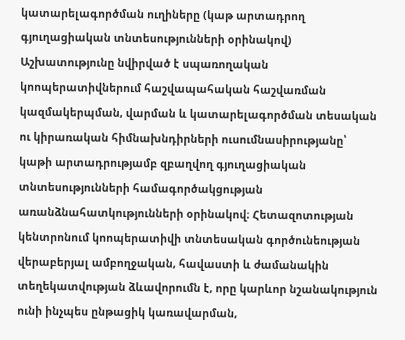կատարելագործման ուղիները (կաթ արտադրող գյուղացիական տնտեսությունների օրինակով)
Աշխատությունը նվիրված է սպառողական կոոպերատիվներում հաշվապահական հաշվառման կազմակերպման, վարման և կատարելագործման տեսական ու կիրառական հիմնախնդիրների ուսումնասիրությանը՝ կաթի արտադրությամբ զբաղվող գյուղացիական տնտեսությունների համագործակցության առանձնահատկությունների օրինակով։ Հետազոտության կենտրոնում կոոպերատիվի տնտեսական գործունեության վերաբերյալ ամբողջական, հավաստի և ժամանակին տեղեկատվության ձևավորումն է, որը կարևոր նշանակություն ունի ինչպես ընթացիկ կառավարման,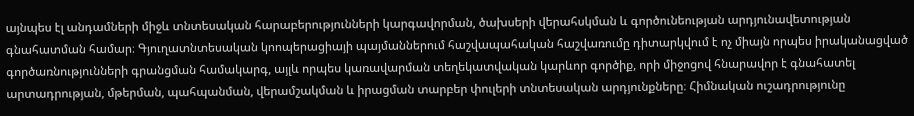այնպես էլ անդամների միջև տնտեսական հարաբերությունների կարգավորման, ծախսերի վերահսկման և գործունեության արդյունավետության գնահատման համար։ Գյուղատնտեսական կոոպերացիայի պայմաններում հաշվապահական հաշվառումը դիտարկվում է ոչ միայն որպես իրականացված գործառնությունների գրանցման համակարգ, այլև որպես կառավարման տեղեկատվական կարևոր գործիք, որի միջոցով հնարավոր է գնահատել արտադրության, մթերման, պահպանման, վերամշակման և իրացման տարբեր փուլերի տնտեսական արդյունքները։ Հիմնական ուշադրությունը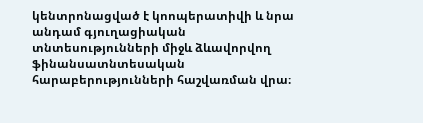կենտրոնացված է կոոպերատիվի և նրա անդամ գյուղացիական տնտեսությունների միջև ձևավորվող ֆինանսատնտեսական հարաբերությունների հաշվառման վրա։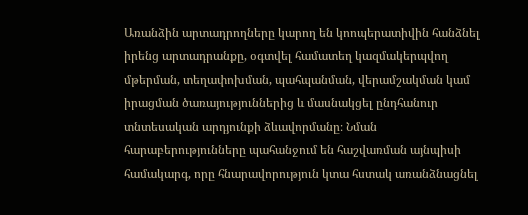Առանձին արտադրողները կարող են կոոպերատիվին հանձնել իրենց արտադրանքը, օգտվել համատեղ կազմակերպվող մթերման, տեղափոխման, պահպանման, վերամշակման կամ իրացման ծառայություններից և մասնակցել ընդհանուր տնտեսական արդյունքի ձևավորմանը։ Նման հարաբերությունները պահանջում են հաշվառման այնպիսի համակարգ, որը հնարավորություն կտա հստակ առանձնացնել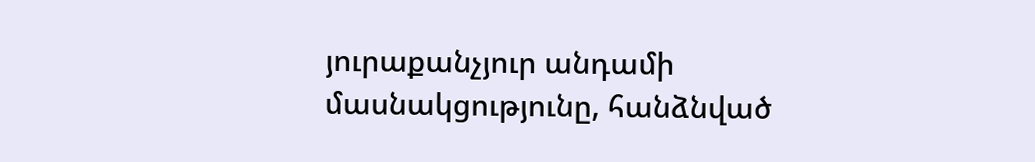յուրաքանչյուր անդամի մասնակցությունը, հանձնված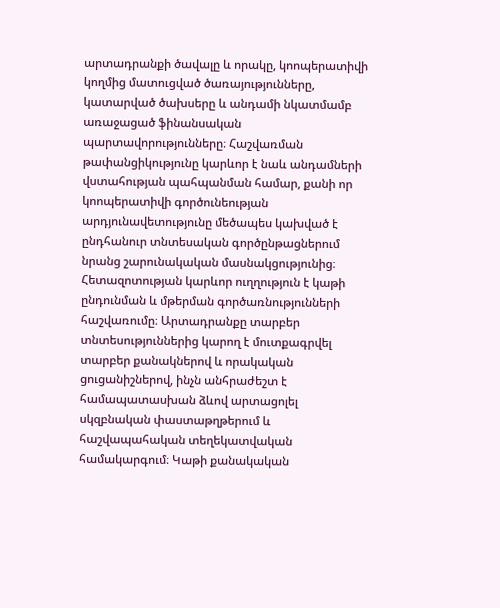արտադրանքի ծավալը և որակը, կոոպերատիվի կողմից մատուցված ծառայությունները, կատարված ծախսերը և անդամի նկատմամբ առաջացած ֆինանսական պարտավորությունները։ Հաշվառման թափանցիկությունը կարևոր է նաև անդամների վստահության պահպանման համար, քանի որ կոոպերատիվի գործունեության արդյունավետությունը մեծապես կախված է ընդհանուր տնտեսական գործընթացներում նրանց շարունակական մասնակցությունից։ Հետազոտության կարևոր ուղղություն է կաթի ընդունման և մթերման գործառնությունների հաշվառումը։ Արտադրանքը տարբեր տնտեսություններից կարող է մուտքագրվել տարբեր քանակներով և որակական ցուցանիշներով, ինչն անհրաժեշտ է համապատասխան ձևով արտացոլել սկզբնական փաստաթղթերում և հաշվապահական տեղեկատվական համակարգում։ Կաթի քանակական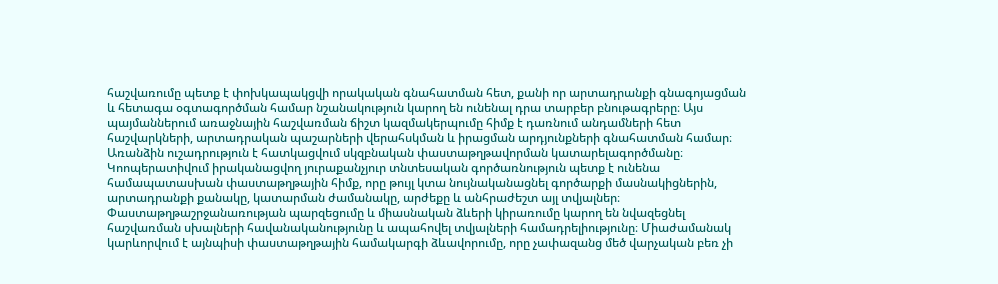հաշվառումը պետք է փոխկապակցվի որակական գնահատման հետ, քանի որ արտադրանքի գնագոյացման և հետագա օգտագործման համար նշանակություն կարող են ունենալ դրա տարբեր բնութագրերը։ Այս պայմաններում առաջնային հաշվառման ճիշտ կազմակերպումը հիմք է դառնում անդամների հետ հաշվարկների, արտադրական պաշարների վերահսկման և իրացման արդյունքների գնահատման համար։ Առանձին ուշադրություն է հատկացվում սկզբնական փաստաթղթավորման կատարելագործմանը։ Կոոպերատիվում իրականացվող յուրաքանչյուր տնտեսական գործառնություն պետք է ունենա համապատասխան փաստաթղթային հիմք, որը թույլ կտա նույնականացնել գործարքի մասնակիցներին, արտադրանքի քանակը, կատարման ժամանակը, արժեքը և անհրաժեշտ այլ տվյալներ։ Փաստաթղթաշրջանառության պարզեցումը և միասնական ձևերի կիրառումը կարող են նվազեցնել հաշվառման սխալների հավանականությունը և ապահովել տվյալների համադրելիությունը։ Միաժամանակ կարևորվում է այնպիսի փաստաթղթային համակարգի ձևավորումը, որը չափազանց մեծ վարչական բեռ չի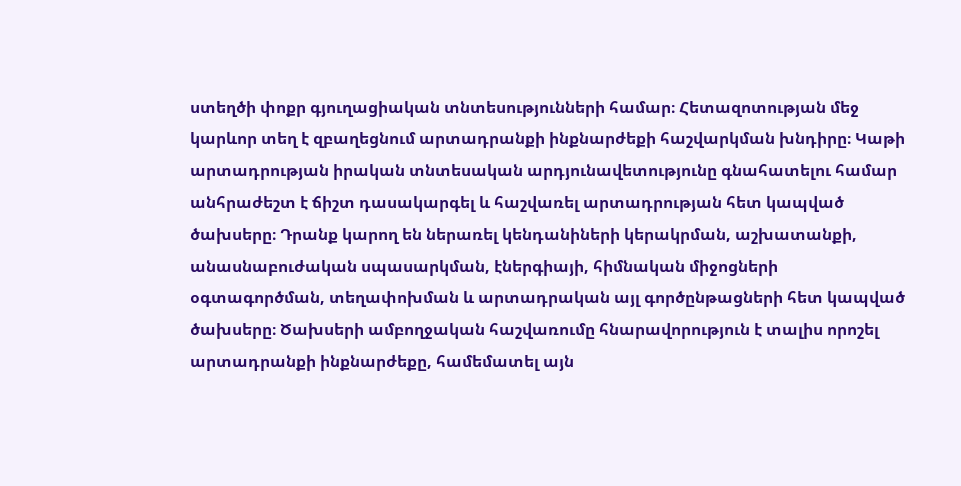ստեղծի փոքր գյուղացիական տնտեսությունների համար։ Հետազոտության մեջ կարևոր տեղ է զբաղեցնում արտադրանքի ինքնարժեքի հաշվարկման խնդիրը։ Կաթի արտադրության իրական տնտեսական արդյունավետությունը գնահատելու համար անհրաժեշտ է ճիշտ դասակարգել և հաշվառել արտադրության հետ կապված ծախսերը։ Դրանք կարող են ներառել կենդանիների կերակրման, աշխատանքի, անասնաբուժական սպասարկման, էներգիայի, հիմնական միջոցների օգտագործման, տեղափոխման և արտադրական այլ գործընթացների հետ կապված ծախսերը։ Ծախսերի ամբողջական հաշվառումը հնարավորություն է տալիս որոշել արտադրանքի ինքնարժեքը, համեմատել այն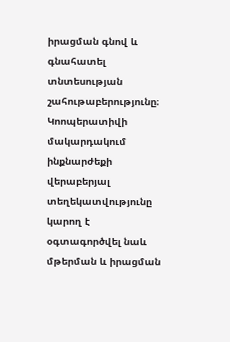իրացման գնով և գնահատել տնտեսության շահութաբերությունը։ Կոոպերատիվի մակարդակում ինքնարժեքի վերաբերյալ տեղեկատվությունը կարող է օգտագործվել նաև մթերման և իրացման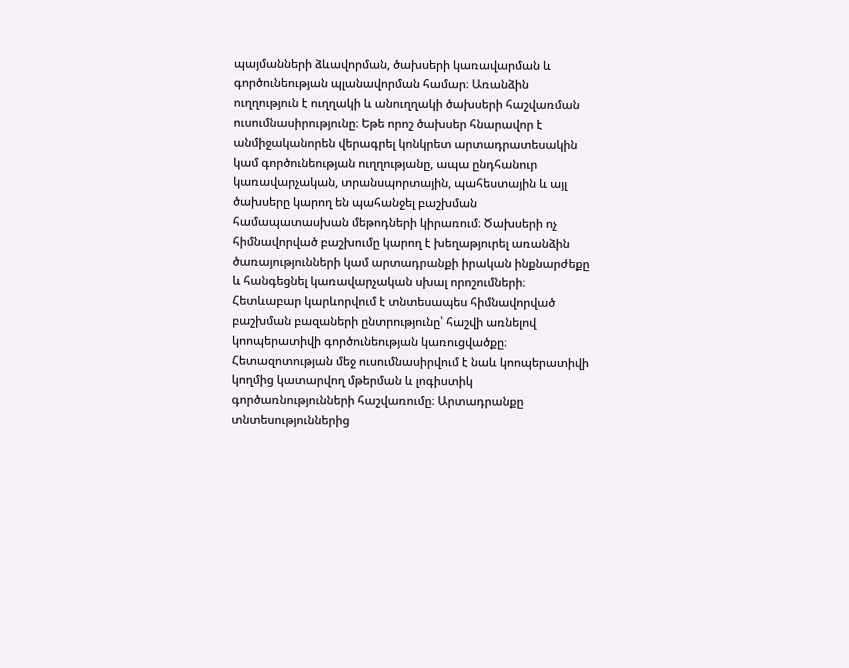պայմանների ձևավորման, ծախսերի կառավարման և գործունեության պլանավորման համար։ Առանձին ուղղություն է ուղղակի և անուղղակի ծախսերի հաշվառման ուսումնասիրությունը։ Եթե որոշ ծախսեր հնարավոր է անմիջականորեն վերագրել կոնկրետ արտադրատեսակին կամ գործունեության ուղղությանը, ապա ընդհանուր կառավարչական, տրանսպորտային, պահեստային և այլ ծախսերը կարող են պահանջել բաշխման համապատասխան մեթոդների կիրառում։ Ծախսերի ոչ հիմնավորված բաշխումը կարող է խեղաթյուրել առանձին ծառայությունների կամ արտադրանքի իրական ինքնարժեքը և հանգեցնել կառավարչական սխալ որոշումների։ Հետևաբար կարևորվում է տնտեսապես հիմնավորված բաշխման բազաների ընտրությունը՝ հաշվի առնելով կոոպերատիվի գործունեության կառուցվածքը։ Հետազոտության մեջ ուսումնասիրվում է նաև կոոպերատիվի կողմից կատարվող մթերման և լոգիստիկ գործառնությունների հաշվառումը։ Արտադրանքը տնտեսություններից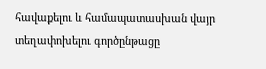հավաքելու և համապատասխան վայր տեղափոխելու գործընթացը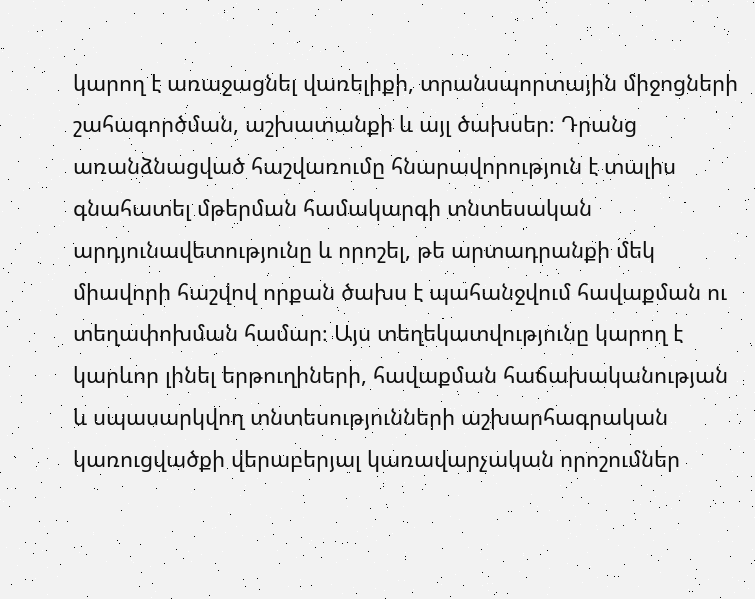կարող է առաջացնել վառելիքի, տրանսպորտային միջոցների շահագործման, աշխատանքի և այլ ծախսեր։ Դրանց առանձնացված հաշվառումը հնարավորություն է տալիս գնահատել մթերման համակարգի տնտեսական արդյունավետությունը և որոշել, թե արտադրանքի մեկ միավորի հաշվով որքան ծախս է պահանջվում հավաքման ու տեղափոխման համար։ Այս տեղեկատվությունը կարող է կարևոր լինել երթուղիների, հավաքման հաճախականության և սպասարկվող տնտեսությունների աշխարհագրական կառուցվածքի վերաբերյալ կառավարչական որոշումներ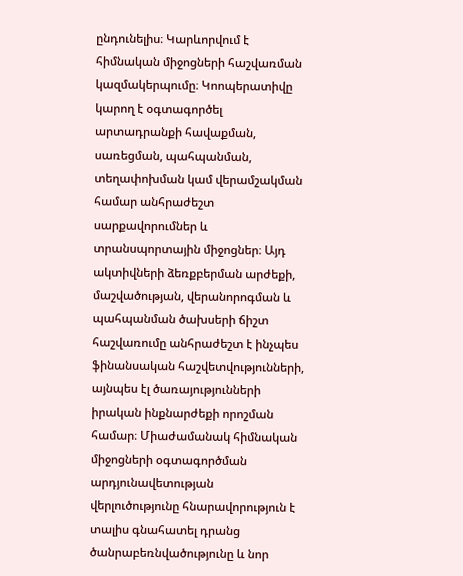ընդունելիս։ Կարևորվում է հիմնական միջոցների հաշվառման կազմակերպումը։ Կոոպերատիվը կարող է օգտագործել արտադրանքի հավաքման, սառեցման, պահպանման, տեղափոխման կամ վերամշակման համար անհրաժեշտ սարքավորումներ և տրանսպորտային միջոցներ։ Այդ ակտիվների ձեռքբերման արժեքի, մաշվածության, վերանորոգման և պահպանման ծախսերի ճիշտ հաշվառումը անհրաժեշտ է ինչպես ֆինանսական հաշվետվությունների, այնպես էլ ծառայությունների իրական ինքնարժեքի որոշման համար։ Միաժամանակ հիմնական միջոցների օգտագործման արդյունավետության վերլուծությունը հնարավորություն է տալիս գնահատել դրանց ծանրաբեռնվածությունը և նոր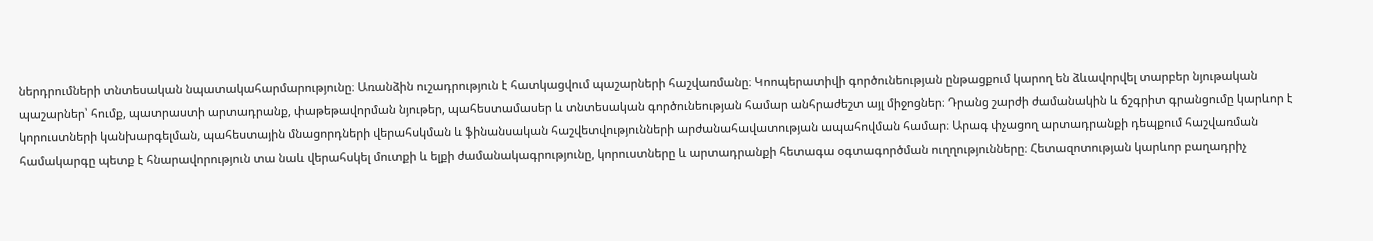ներդրումների տնտեսական նպատակահարմարությունը։ Առանձին ուշադրություն է հատկացվում պաշարների հաշվառմանը։ Կոոպերատիվի գործունեության ընթացքում կարող են ձևավորվել տարբեր նյութական պաշարներ՝ հումք, պատրաստի արտադրանք, փաթեթավորման նյութեր, պահեստամասեր և տնտեսական գործունեության համար անհրաժեշտ այլ միջոցներ։ Դրանց շարժի ժամանակին և ճշգրիտ գրանցումը կարևոր է կորուստների կանխարգելման, պահեստային մնացորդների վերահսկման և ֆինանսական հաշվետվությունների արժանահավատության ապահովման համար։ Արագ փչացող արտադրանքի դեպքում հաշվառման համակարգը պետք է հնարավորություն տա նաև վերահսկել մուտքի և ելքի ժամանակագրությունը, կորուստները և արտադրանքի հետագա օգտագործման ուղղությունները։ Հետազոտության կարևոր բաղադրիչ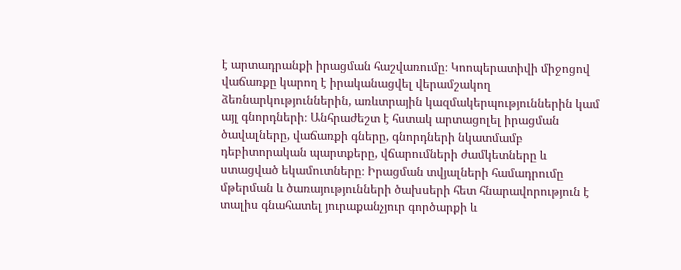է արտադրանքի իրացման հաշվառումը։ Կոոպերատիվի միջոցով վաճառքը կարող է իրականացվել վերամշակող ձեռնարկություններին, առևտրային կազմակերպություններին կամ այլ գնորդների։ Անհրաժեշտ է հստակ արտացոլել իրացման ծավալները, վաճառքի գները, գնորդների նկատմամբ դեբիտորական պարտքերը, վճարումների ժամկետները և ստացված եկամուտները։ Իրացման տվյալների համադրումը մթերման և ծառայությունների ծախսերի հետ հնարավորություն է տալիս գնահատել յուրաքանչյուր գործարքի և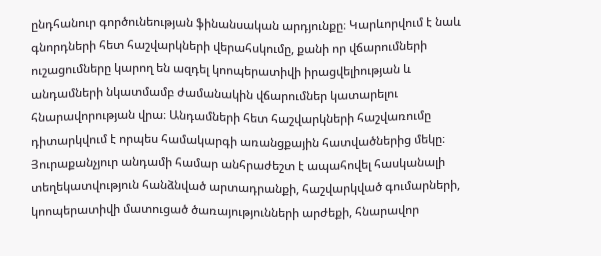ընդհանուր գործունեության ֆինանսական արդյունքը։ Կարևորվում է նաև գնորդների հետ հաշվարկների վերահսկումը, քանի որ վճարումների ուշացումները կարող են ազդել կոոպերատիվի իրացվելիության և անդամների նկատմամբ ժամանակին վճարումներ կատարելու հնարավորության վրա։ Անդամների հետ հաշվարկների հաշվառումը դիտարկվում է որպես համակարգի առանցքային հատվածներից մեկը։ Յուրաքանչյուր անդամի համար անհրաժեշտ է ապահովել հասկանալի տեղեկատվություն հանձնված արտադրանքի, հաշվարկված գումարների, կոոպերատիվի մատուցած ծառայությունների արժեքի, հնարավոր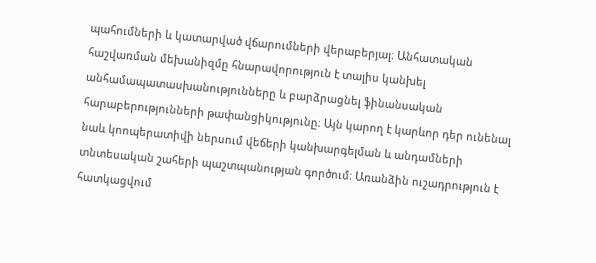պահումների և կատարված վճարումների վերաբերյալ։ Անհատական հաշվառման մեխանիզմը հնարավորություն է տալիս կանխել անհամապատասխանությունները և բարձրացնել ֆինանսական հարաբերությունների թափանցիկությունը։ Այն կարող է կարևոր դեր ունենալ նաև կոոպերատիվի ներսում վեճերի կանխարգելման և անդամների տնտեսական շահերի պաշտպանության գործում։ Առանձին ուշադրություն է հատկացվում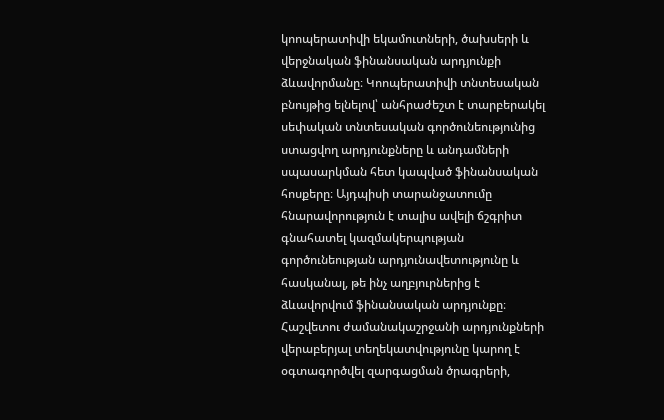կոոպերատիվի եկամուտների, ծախսերի և վերջնական ֆինանսական արդյունքի ձևավորմանը։ Կոոպերատիվի տնտեսական բնույթից ելնելով՝ անհրաժեշտ է տարբերակել սեփական տնտեսական գործունեությունից ստացվող արդյունքները և անդամների սպասարկման հետ կապված ֆինանսական հոսքերը։ Այդպիսի տարանջատումը հնարավորություն է տալիս ավելի ճշգրիտ գնահատել կազմակերպության գործունեության արդյունավետությունը և հասկանալ, թե ինչ աղբյուրներից է ձևավորվում ֆինանսական արդյունքը։ Հաշվետու ժամանակաշրջանի արդյունքների վերաբերյալ տեղեկատվությունը կարող է օգտագործվել զարգացման ծրագրերի,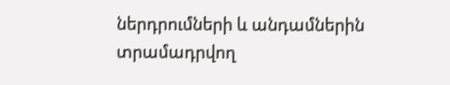ներդրումների և անդամներին տրամադրվող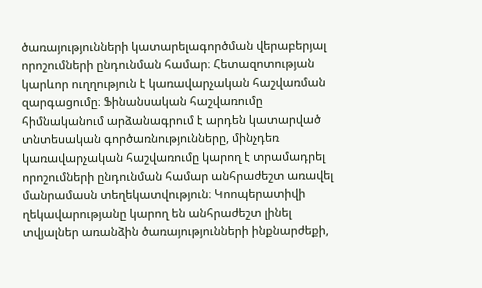ծառայությունների կատարելագործման վերաբերյալ որոշումների ընդունման համար։ Հետազոտության կարևոր ուղղություն է կառավարչական հաշվառման զարգացումը։ Ֆինանսական հաշվառումը հիմնականում արձանագրում է արդեն կատարված տնտեսական գործառնությունները, մինչդեռ կառավարչական հաշվառումը կարող է տրամադրել որոշումների ընդունման համար անհրաժեշտ առավել մանրամասն տեղեկատվություն։ Կոոպերատիվի ղեկավարությանը կարող են անհրաժեշտ լինել տվյալներ առանձին ծառայությունների ինքնարժեքի,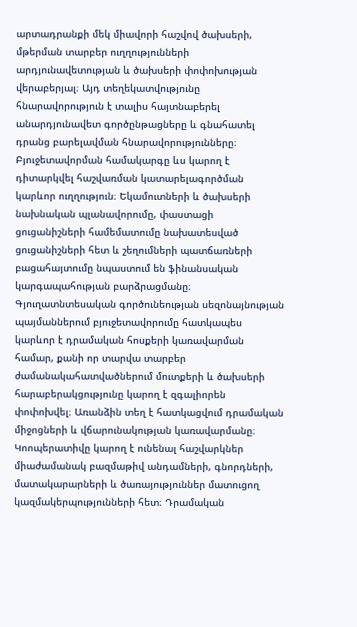արտադրանքի մեկ միավորի հաշվով ծախսերի, մթերման տարբեր ուղղությունների արդյունավետության և ծախսերի փոփոխության վերաբերյալ։ Այդ տեղեկատվությունը հնարավորություն է տալիս հայտնաբերել անարդյունավետ գործընթացները և գնահատել դրանց բարելավման հնարավորությունները։ Բյուջետավորման համակարգը ևս կարող է դիտարկվել հաշվառման կատարելագործման կարևոր ուղղություն։ Եկամուտների և ծախսերի նախնական պլանավորումը, փաստացի ցուցանիշների համեմատումը նախատեսված ցուցանիշների հետ և շեղումների պատճառների բացահայտումը նպաստում են ֆինանսական կարգապահության բարձրացմանը։ Գյուղատնտեսական գործունեության սեզոնայնության պայմաններում բյուջետավորումը հատկապես կարևոր է դրամական հոսքերի կառավարման համար, քանի որ տարվա տարբեր ժամանակահատվածներում մուտքերի և ծախսերի հարաբերակցությունը կարող է զգալիորեն փոփոխվել։ Առանձին տեղ է հատկացվում դրամական միջոցների և վճարունակության կառավարմանը։ Կոոպերատիվը կարող է ունենալ հաշվարկներ միաժամանակ բազմաթիվ անդամների, գնորդների, մատակարարների և ծառայություններ մատուցող կազմակերպությունների հետ։ Դրամական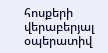հոսքերի վերաբերյալ օպերատիվ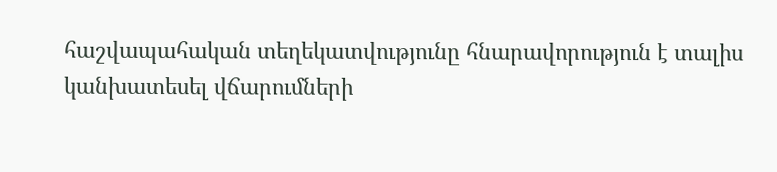հաշվապահական տեղեկատվությունը հնարավորություն է տալիս կանխատեսել վճարումների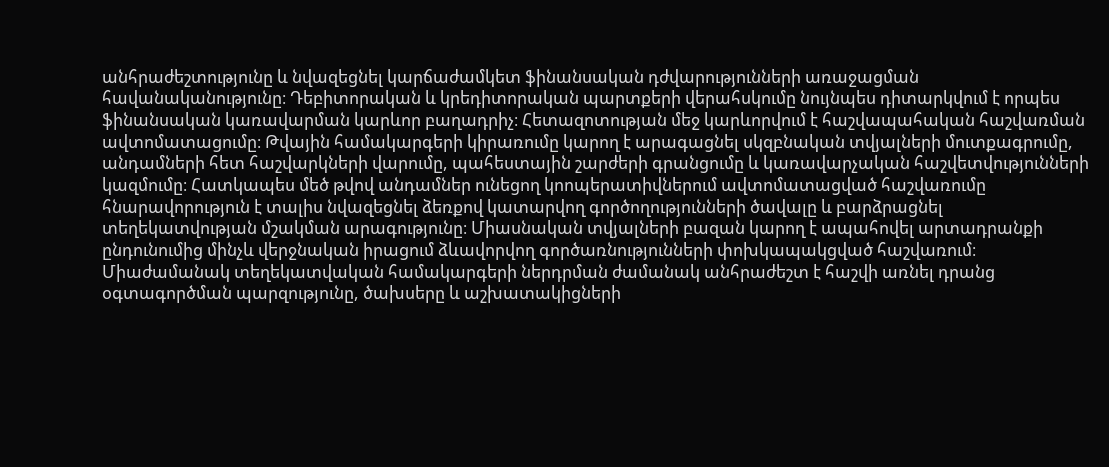անհրաժեշտությունը և նվազեցնել կարճաժամկետ ֆինանսական դժվարությունների առաջացման հավանականությունը։ Դեբիտորական և կրեդիտորական պարտքերի վերահսկումը նույնպես դիտարկվում է որպես ֆինանսական կառավարման կարևոր բաղադրիչ։ Հետազոտության մեջ կարևորվում է հաշվապահական հաշվառման ավտոմատացումը։ Թվային համակարգերի կիրառումը կարող է արագացնել սկզբնական տվյալների մուտքագրումը, անդամների հետ հաշվարկների վարումը, պահեստային շարժերի գրանցումը և կառավարչական հաշվետվությունների կազմումը։ Հատկապես մեծ թվով անդամներ ունեցող կոոպերատիվներում ավտոմատացված հաշվառումը հնարավորություն է տալիս նվազեցնել ձեռքով կատարվող գործողությունների ծավալը և բարձրացնել տեղեկատվության մշակման արագությունը։ Միասնական տվյալների բազան կարող է ապահովել արտադրանքի ընդունումից մինչև վերջնական իրացում ձևավորվող գործառնությունների փոխկապակցված հաշվառում։ Միաժամանակ տեղեկատվական համակարգերի ներդրման ժամանակ անհրաժեշտ է հաշվի առնել դրանց օգտագործման պարզությունը, ծախսերը և աշխատակիցների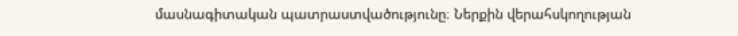մասնագիտական պատրաստվածությունը։ Ներքին վերահսկողության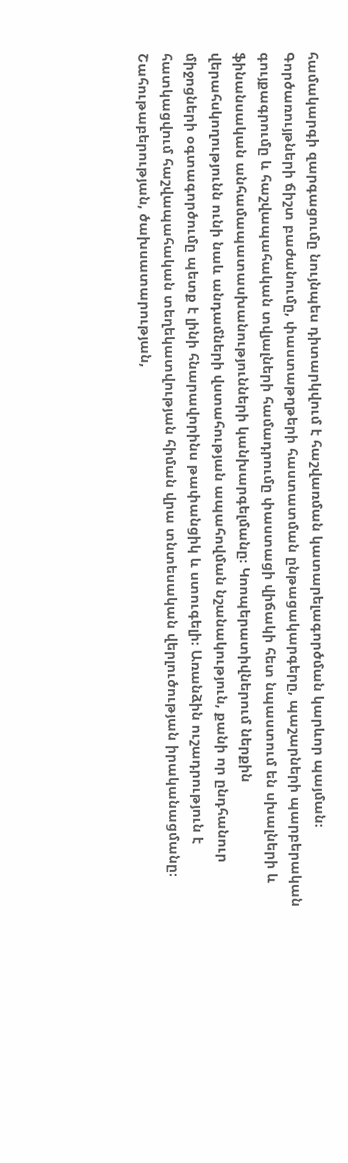համակարգի զարգացումը նույնպես դիտարկվում է հաշվառման կատարելագործման կարևոր պայման։ Գործառույթների ճիշտ բաժանումը, փաստաթղթերի հաստատման ընթացակարգերը, պաշարների պարբերական գույքագրումը և հաշվապահական տվյալների համադրումը փաստացի վիճակի հետ նպաստում են սխալների և ֆինանսական անհամապատասխանությունների կանխարգելմանը։ Կոոպերատիվներում ներքին վերահսկողությունն ունի նաև անդամների վստահության ապահովման նշանակություն, քանի որ ընդհանուր միջոցների օգտագործումը պետք է լինի հնարավորինս թափանցիկ և ստուգելի։ Առանձին ուշադրություն է հատկացվում հաշվապահական տեղեկատվության հիման վրա տնտեսական վերլուծության իրականացմանը։ Շահութաբերության, ծախսատարության,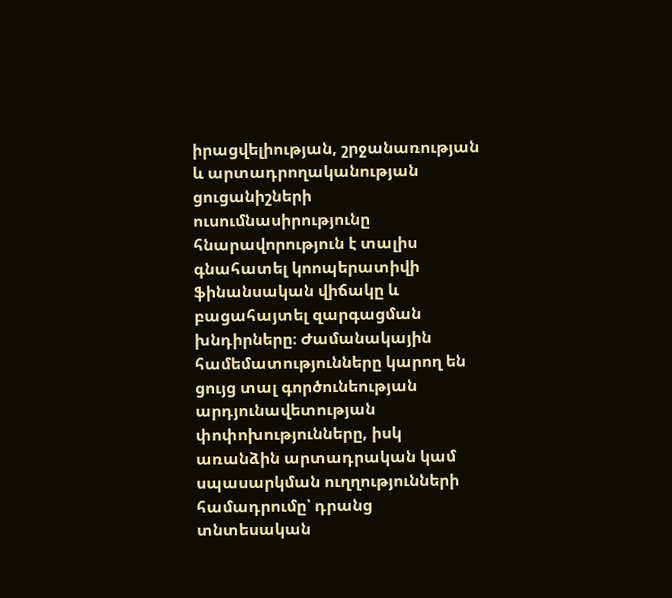իրացվելիության, շրջանառության և արտադրողականության ցուցանիշների ուսումնասիրությունը հնարավորություն է տալիս գնահատել կոոպերատիվի ֆինանսական վիճակը և բացահայտել զարգացման խնդիրները։ Ժամանակային համեմատությունները կարող են ցույց տալ գործունեության արդյունավետության փոփոխությունները, իսկ առանձին արտադրական կամ սպասարկման ուղղությունների համադրումը՝ դրանց տնտեսական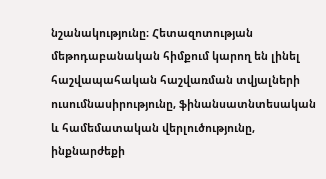նշանակությունը։ Հետազոտության մեթոդաբանական հիմքում կարող են լինել հաշվապահական հաշվառման տվյալների ուսումնասիրությունը, ֆինանսատնտեսական և համեմատական վերլուծությունը, ինքնարժեքի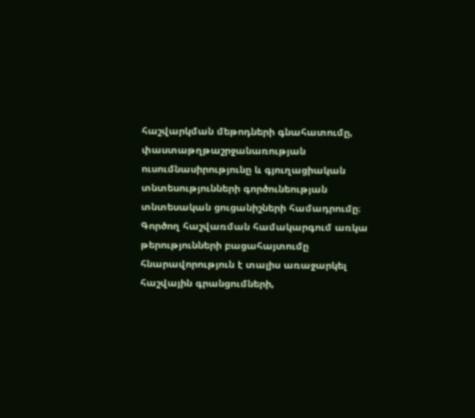հաշվարկման մեթոդների գնահատումը, փաստաթղթաշրջանառության ուսումնասիրությունը և գյուղացիական տնտեսությունների գործունեության տնտեսական ցուցանիշների համադրումը։ Գործող հաշվառման համակարգում առկա թերությունների բացահայտումը հնարավորություն է տալիս առաջարկել հաշվային գրանցումների,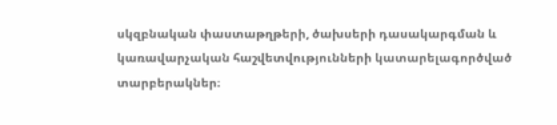սկզբնական փաստաթղթերի, ծախսերի դասակարգման և կառավարչական հաշվետվությունների կատարելագործված տարբերակներ։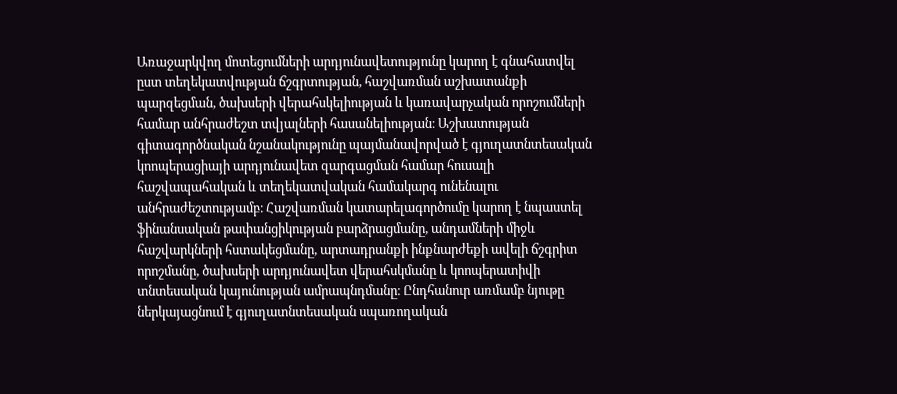Առաջարկվող մոտեցումների արդյունավետությունը կարող է գնահատվել ըստ տեղեկատվության ճշգրտության, հաշվառման աշխատանքի պարզեցման, ծախսերի վերահսկելիության և կառավարչական որոշումների համար անհրաժեշտ տվյալների հասանելիության։ Աշխատության գիտագործնական նշանակությունը պայմանավորված է գյուղատնտեսական կոոպերացիայի արդյունավետ զարգացման համար հուսալի հաշվապահական և տեղեկատվական համակարգ ունենալու անհրաժեշտությամբ։ Հաշվառման կատարելագործումը կարող է նպաստել ֆինանսական թափանցիկության բարձրացմանը, անդամների միջև հաշվարկների հստակեցմանը, արտադրանքի ինքնարժեքի ավելի ճշգրիտ որոշմանը, ծախսերի արդյունավետ վերահսկմանը և կոոպերատիվի տնտեսական կայունության ամրապնդմանը։ Ընդհանուր առմամբ նյութը ներկայացնում է գյուղատնտեսական սպառողական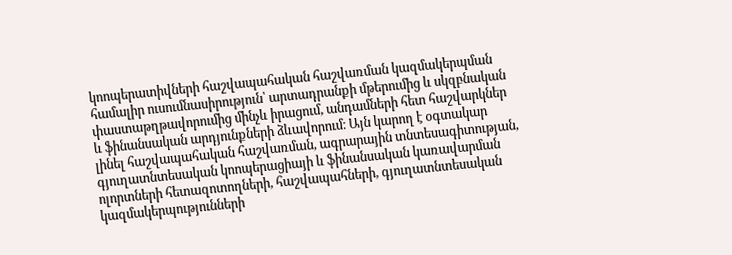կոոպերատիվների հաշվապահական հաշվառման կազմակերպման համալիր ուսումնասիրություն՝ արտադրանքի մթերումից և սկզբնական փաստաթղթավորումից մինչև իրացում, անդամների հետ հաշվարկներ և ֆինանսական արդյունքների ձևավորում։ Այն կարող է օգտակար լինել հաշվապահական հաշվառման, ագրարային տնտեսագիտության, գյուղատնտեսական կոոպերացիայի և ֆինանսական կառավարման ոլորտների հետազոտողների, հաշվապահների, գյուղատնտեսական կազմակերպությունների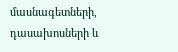մասնագետների, դասախոսների և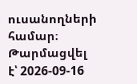ուսանողների համար։
Թարմացվել է՝ 2026-09-16